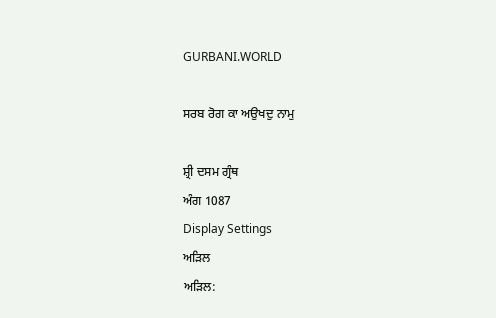GURBANI.WORLD

ਸਰਬ ਰੋਗ ਕਾ ਅਉਖਦੁ ਨਾਮੁ

ਸ਼੍ਰੀ ਦਸਮ ਗ੍ਰੰਥ
ਅੰਗ 1087
Display Settings
ਅੜਿਲ
ਅੜਿਲ: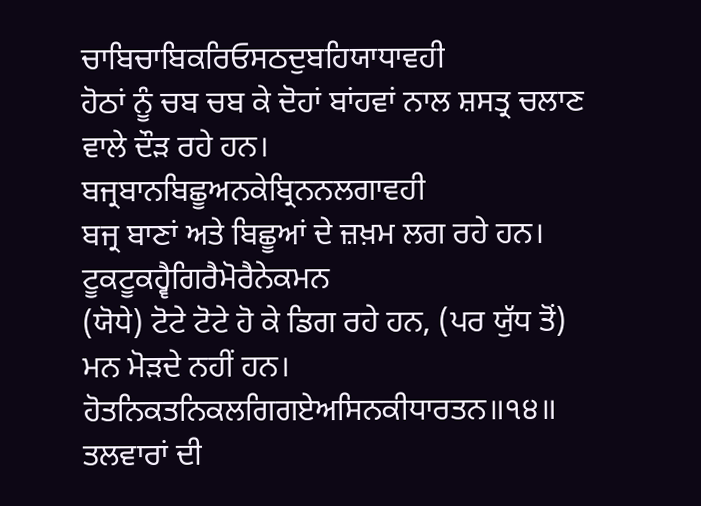ਚਾਬਿਚਾਬਿਕਰਿਓਸਠਦੁਬਹਿਯਾਧਾਵਹੀ
ਹੋਠਾਂ ਨੂੰ ਚਬ ਚਬ ਕੇ ਦੋਹਾਂ ਬਾਂਹਵਾਂ ਨਾਲ ਸ਼ਸਤ੍ਰ ਚਲਾਣ ਵਾਲੇ ਦੌੜ ਰਹੇ ਹਨ।
ਬਜ੍ਰਬਾਨਬਿਛੂਅਨਕੇਬ੍ਰਿਨਨਲਗਾਵਹੀ
ਬਜ੍ਰ ਬਾਣਾਂ ਅਤੇ ਬਿਛੂਆਂ ਦੇ ਜ਼ਖ਼ਮ ਲਗ ਰਹੇ ਹਨ।
ਟੂਕਟੂਕਹ੍ਵੈਗਿਰੈਮੋਰੈਨੇਕਮਨ
(ਯੋਧੇ) ਟੋਟੇ ਟੋਟੇ ਹੋ ਕੇ ਡਿਗ ਰਹੇ ਹਨ, (ਪਰ ਯੁੱਧ ਤੋਂ) ਮਨ ਮੋੜਦੇ ਨਹੀਂ ਹਨ।
ਹੋਤਨਿਕਤਨਿਕਲਗਿਗਏਅਸਿਨਕੀਧਾਰਤਨ॥੧੪॥
ਤਲਵਾਰਾਂ ਦੀ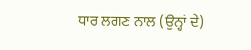ਧਾਰ ਲਗਣ ਨਾਲ (ਉਨ੍ਹਾਂ ਦੇ)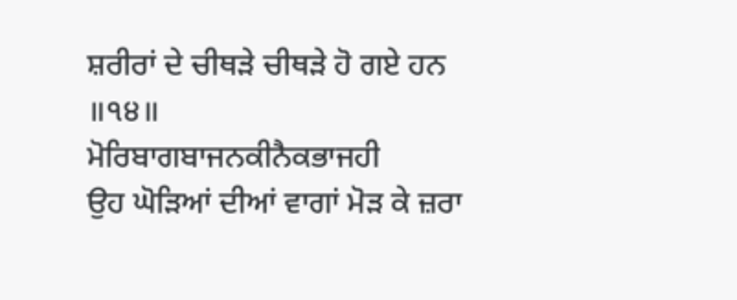ਸ਼ਰੀਰਾਂ ਦੇ ਚੀਥੜੇ ਚੀਥੜੇ ਹੋ ਗਏ ਹਨ ॥੧੪॥
ਮੋਰਿਬਾਗਬਾਜਨਕੀਨੈਕਭਾਜਹੀ
ਉਹ ਘੋੜਿਆਂ ਦੀਆਂ ਵਾਗਾਂ ਮੋੜ ਕੇ ਜ਼ਰਾ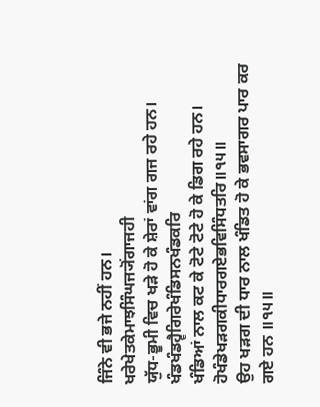ਜਿੰਨੇ ਵੀ ਭਜੇ ਨਹੀਂ ਹਨ।
ਖਰੇਖੇਤਕੇਮਾਝਸਿੰਘਜ੍ਯੋਂਗਾਜਹੀ
ਯੁੱਧ-ਭੂਮੀ ਵਿਚ ਖੜੇ ਹੋ ਕੇ ਸ਼ੇਰਾਂ ਵਾਂਗ ਗਜ ਰਹੇ ਹਨ।
ਖੰਡਖੰਡਹ੍ਵੈਗਿਰੇਖੰਡਿਸਨਖੰਡਕਰਿ
ਖੰਡਿਆਂ ਨਾਲ ਕਟ ਕੇ ਟੋਟੇ ਟੋਟੇ ਹੋ ਕੇ ਡਿਗ ਰਹੇ ਹਨ।
ਹੋਖੰਡੇਖੜਗਕੀਧਾਰਗਏਭਵਿਸਿੰਧਤਰਿ॥੧੫॥
ਉਹ ਖੜਗ ਦੀ ਧਾਰ ਨਾਲ ਖੰਡਿਤ ਹੋ ਕੇ ਭਵਸਾਗਰ ਪਾਰ ਕਰ ਗਏ ਹਨ ॥੧੫॥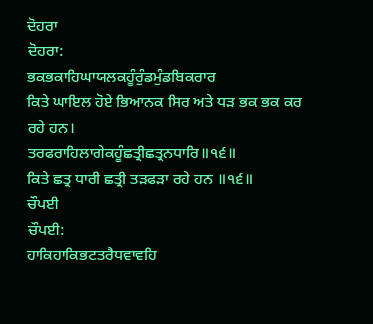ਦੋਹਰਾ
ਦੋਹਰਾ:
ਭਕਭਕਾਹਿਘਾਯਲਕਹੂੰਰੁੰਡਮੁੰਡਬਿਕਰਾਰ
ਕਿਤੇ ਘਾਇਲ ਹੋਏ ਭਿਆਨਕ ਸਿਰ ਅਤੇ ਧੜ ਭਕ ਭਕ ਕਰ ਰਹੇ ਹਨ।
ਤਰਫਰਾਹਿਲਾਗੇਕਹੂੰਛਤ੍ਰੀਛਤ੍ਰਨਧਾਰਿ॥੧੬॥
ਕਿਤੇ ਛਤ੍ਰ ਧਾਰੀ ਛਤ੍ਰੀ ਤੜਫੜਾ ਰਹੇ ਹਨ ॥੧੬॥
ਚੌਪਈ
ਚੌਪਈ:
ਹਾਕਿਹਾਕਿਭਟਤਰੈਧਵਾਵਹਿ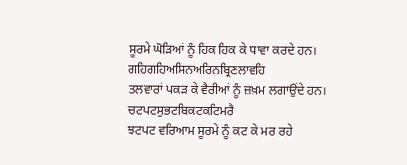ਸੂਰਮੇ ਘੋੜਿਆਂ ਨੂੰ ਹਿਕ ਹਿਕ ਕੇ ਧਾਵਾ ਕਰਦੇ ਹਨ।
ਗਹਿਗਹਿਅਸਿਨਅਰਿਨਬ੍ਰਿਣਲਾਵਹਿ
ਤਲਵਾਰਾਂ ਪਕੜ ਕੇ ਵੈਰੀਆਂ ਨੂੰ ਜ਼ਖ਼ਮ ਲਗਾਉਂਦੇ ਹਨ।
ਚਟਪਟਸੁਭਟਬਿਕਟਕਟਿਮਰੈ
ਝਟਪਟ ਵਰਿਆਮ ਸੂਰਮੇ ਨੂੰ ਕਟ ਕੇ ਮਰ ਰਹੇ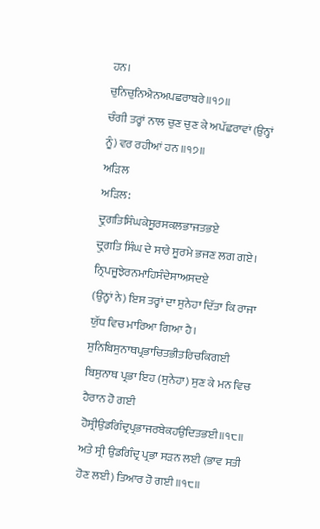ਹਨ।
ਚੁਨਿਚੁਨਿਐਨਅਪਛਰਾਬਰੇ॥੧੭॥
ਚੰਗੀ ਤਰ੍ਹਾਂ ਨਾਲ ਚੁਣ ਚੁਣ ਕੇ ਅਪੱਛਰਾਵਾਂ (ਉਨ੍ਹਾਂ ਨੂੰ) ਵਰ ਰਹੀਆਂ ਹਨ ॥੧੭॥
ਅੜਿਲ
ਅੜਿਲ:
ਦ੍ਰੁਗਤਿਸਿੰਘਕੇਸੂਰਸਕਲਭਾਜਤਭਏ
ਦ੍ਰੁਗਤਿ ਸਿੰਘ ਦੇ ਸਾਰੇ ਸੂਰਮੇ ਭਜਣ ਲਗ ਗਏ।
ਨ੍ਰਿਪਜੂਝੇਰਨਮਾਹਿਸੰਦੇਸਾਅਸਦਏ
(ਉਨ੍ਹਾਂ ਨੇ) ਇਸ ਤਰ੍ਹਾਂ ਦਾ ਸੁਨੇਹਾ ਦਿੱਤਾ ਕਿ ਰਾਜਾ ਯੁੱਧ ਵਿਚ ਮਾਰਿਆ ਗਿਆ ਹੈ।
ਸੁਨਿਬਿਸੁਨਾਥਪ੍ਰਭਾਚਿਤਭੀਤਰਿਚਕਿਗਈ
ਬਿਸੁਨਾਥ ਪ੍ਰਭਾ ਇਹ (ਸੁਨੇਹਾ) ਸੁਣ ਕੇ ਮਨ ਵਿਚ ਹੈਰਾਨ ਹੋ ਗਈ
ਹੋਸ੍ਰੀਉਡਗਿੰਦ੍ਰਪ੍ਰਭਾਜਰਬੇਕਹਉਦਿਤਭਈ॥੧੮॥
ਅਤੇ ਸ੍ਰੀ ਉਡਗਿੰਦ੍ਰ ਪ੍ਰਭਾ ਸੜਨ ਲਈ (ਭਾਵ ਸਤੀ ਹੋਣ ਲਈ) ਤਿਆਰ ਹੋ ਗਈ ॥੧੮॥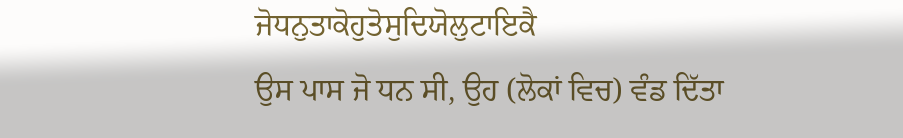ਜੋਧਨੁਤਾਕੋਹੁਤੋਸੁਦਿਯੋਲੁਟਾਇਕੈ
ਉਸ ਪਾਸ ਜੋ ਧਨ ਸੀ, ਉਹ (ਲੋਕਾਂ ਵਿਚ) ਵੰਡ ਦਿੱਤਾ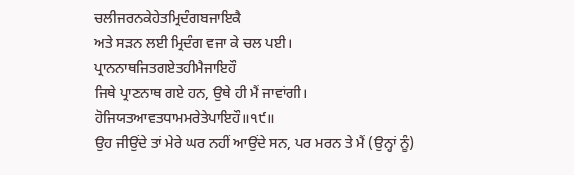ਚਲੀਜਰਨਕੇਹੇਤਮ੍ਰਿਦੰਗਬਜਾਇਕੈ
ਅਤੇ ਸੜਨ ਲਈ ਮ੍ਰਿਦੰਗ ਵਜਾ ਕੇ ਚਲ ਪਈ।
ਪ੍ਰਾਨਨਾਥਜਿਤਗਏਤਹੀਮੈਜਾਇਹੌ
ਜਿਥੇ ਪ੍ਰਾਣਨਾਥ ਗਏ ਹਨ, ਉਥੇ ਹੀ ਮੈਂ ਜਾਵਾਂਗੀ।
ਹੋਜਿਯਤਆਵਤਧਾਮਮਰੇਤੇਪਾਇਹੌ॥੧੯॥
ਉਹ ਜੀਉਂਦੇ ਤਾਂ ਮੇਰੇ ਘਰ ਨਹੀਂ ਆਉਂਦੇ ਸਨ, ਪਰ ਮਰਨ ਤੇ ਮੈਂ (ਉਨ੍ਹਾਂ ਨੂੰ)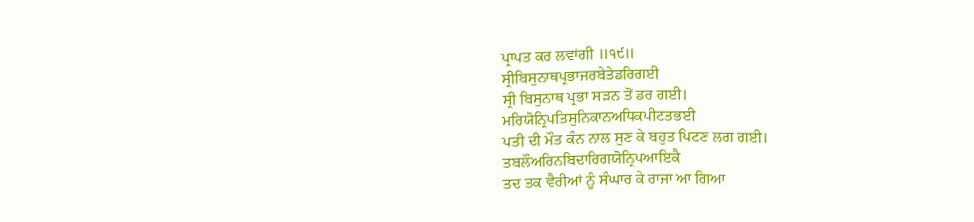ਪ੍ਰਾਪਤ ਕਰ ਲਵਾਂਗੀ ॥੧੯॥
ਸ੍ਰੀਬਿਸੁਨਾਥਪ੍ਰਭਾਜਰਬੇਤੇਡਰਿਗਈ
ਸ੍ਰੀ ਬਿਸੁਨਾਥ ਪ੍ਰਭਾ ਸੜਨ ਤੋਂ ਡਰ ਗਈ।
ਮਰਿਯੋਨ੍ਰਿਪਤਿਸੁਨਿਕਾਨਅਧਿਕਪੀਟਤਭਈ
ਪਤੀ ਦੀ ਮੌਤ ਕੰਨ ਨਾਲ ਸੁਣ ਕੇ ਬਹੁਤ ਪਿਟਣ ਲਗ ਗਈ।
ਤਬਲੌਅਰਿਨਬਿਦਾਰਿਗਯੋਨ੍ਰਿਪਆਇਕੈ
ਤਦ ਤਕ ਵੈਰੀਆਂ ਨੂੰ ਸੰਘਾਰ ਕੇ ਰਾਜਾ ਆ ਗਿਆ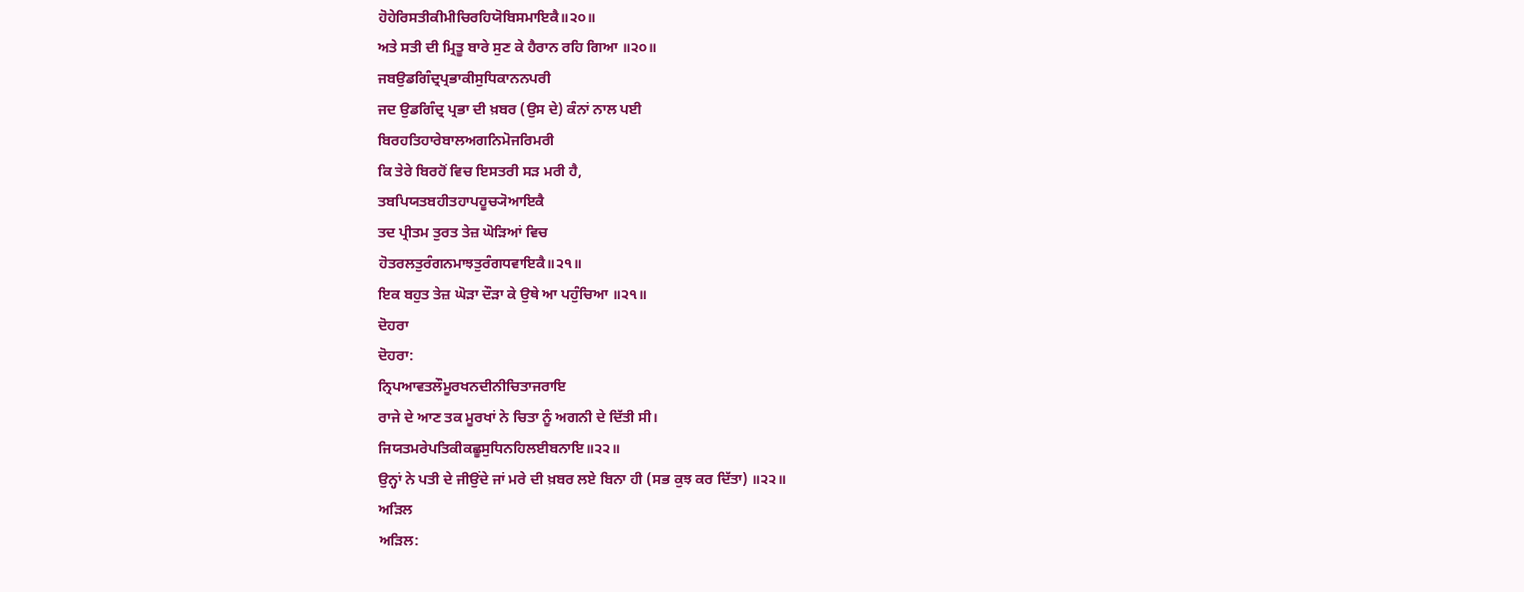ਹੋਹੇਰਿਸਤੀਕੀਮੀਚਿਰਹਿਯੋਬਿਸਮਾਇਕੈ॥੨੦॥
ਅਤੇ ਸਤੀ ਦੀ ਮ੍ਰਿਤੂ ਬਾਰੇ ਸੁਣ ਕੇ ਹੈਰਾਨ ਰਹਿ ਗਿਆ ॥੨੦॥
ਜਬਉਡਗਿੰਦ੍ਰਪ੍ਰਭਾਕੀਸੁਧਿਕਾਨਨਪਰੀ
ਜਦ ਉਡਗਿੰਦ੍ਰ ਪ੍ਰਭਾ ਦੀ ਖ਼ਬਰ (ਉਸ ਦੇ) ਕੰਨਾਂ ਨਾਲ ਪਈ
ਬਿਰਹਤਿਹਾਰੇਬਾਲਅਗਨਿਮੋਜਰਿਮਰੀ
ਕਿ ਤੇਰੇ ਬਿਰਹੋਂ ਵਿਚ ਇਸਤਰੀ ਸੜ ਮਰੀ ਹੈ,
ਤਬਪਿਯਤਬਹੀਤਹਾਪਹੂਚ੍ਯੋਆਇਕੈ
ਤਦ ਪ੍ਰੀਤਮ ਤੁਰਤ ਤੇਜ਼ ਘੋੜਿਆਂ ਵਿਚ
ਹੋਤਰਲਤੁਰੰਗਨਮਾਝਤੁਰੰਗਧਵਾਇਕੈ॥੨੧॥
ਇਕ ਬਹੁਤ ਤੇਜ਼ ਘੋੜਾ ਦੌੜਾ ਕੇ ਉਥੇ ਆ ਪਹੁੰਚਿਆ ॥੨੧॥
ਦੋਹਰਾ
ਦੋਹਰਾ:
ਨ੍ਰਿਪਆਵਤਲੌਮੂਰਖਨਦੀਨੀਚਿਤਾਜਰਾਇ
ਰਾਜੇ ਦੇ ਆਣ ਤਕ ਮੂਰਖਾਂ ਨੇ ਚਿਤਾ ਨੂੰ ਅਗਨੀ ਦੇ ਦਿੱਤੀ ਸੀ।
ਜਿਯਤਮਰੇਪਤਿਕੀਕਛੂਸੁਧਿਨਹਿਲਈਬਨਾਇ॥੨੨॥
ਉਨ੍ਹਾਂ ਨੇ ਪਤੀ ਦੇ ਜੀਉਂਦੇ ਜਾਂ ਮਰੇ ਦੀ ਖ਼ਬਰ ਲਏ ਬਿਨਾ ਹੀ (ਸਭ ਕੁਝ ਕਰ ਦਿੱਤਾ) ॥੨੨॥
ਅੜਿਲ
ਅੜਿਲ: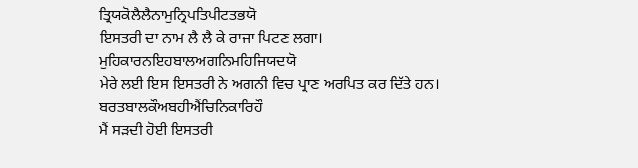ਤ੍ਰਿਯਕੋਲੈਲੈਨਾਮੁਨ੍ਰਿਪਤਿਪੀਟਤਭਯੋ
ਇਸਤਰੀ ਦਾ ਨਾਮ ਲੈ ਲੈ ਕੇ ਰਾਜਾ ਪਿਟਣ ਲਗਾ।
ਮੁਹਿਕਾਰਨਇਹਬਾਲਅਗਨਿਮਹਿਜਿਯਦਯੋ
ਮੇਰੇ ਲਈ ਇਸ ਇਸਤਰੀ ਨੇ ਅਗਨੀ ਵਿਚ ਪ੍ਰਾਣ ਅਰਪਿਤ ਕਰ ਦਿੱਤੇ ਹਨ।
ਬਰਤਬਾਲਕੌਅਬਹੀਐਂਚਿਨਿਕਾਰਿਹੌ
ਮੈਂ ਸੜਦੀ ਹੋਈ ਇਸਤਰੀ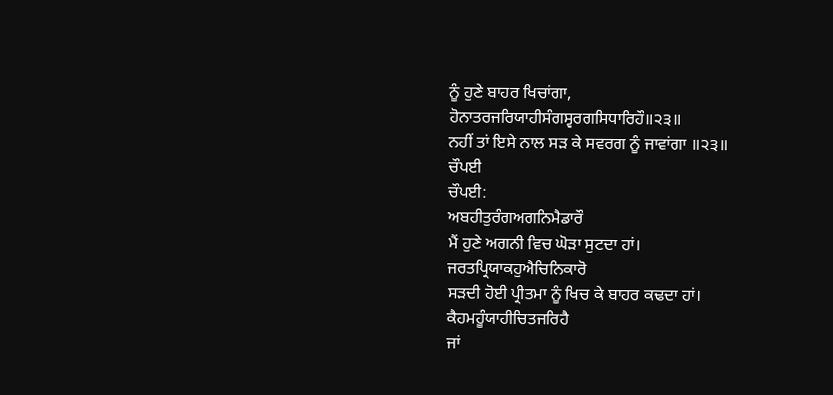ਨੂੰ ਹੁਣੇ ਬਾਹਰ ਖਿਚਾਂਗਾ,
ਹੋਨਾਤਰਜਰਿਯਾਹੀਸੰਗਸ੍ਵਰਗਸਿਧਾਰਿਹੌ॥੨੩॥
ਨਹੀਂ ਤਾਂ ਇਸੇ ਨਾਲ ਸੜ ਕੇ ਸਵਰਗ ਨੂੰ ਜਾਵਾਂਗਾ ॥੨੩॥
ਚੌਪਈ
ਚੌਪਈ:
ਅਬਹੀਤੁਰੰਗਅਗਨਿਮੈਡਾਰੌ
ਮੈਂ ਹੁਣੇ ਅਗਨੀ ਵਿਚ ਘੋੜਾ ਸੁਟਦਾ ਹਾਂ।
ਜਰਤਪ੍ਰਿਯਾਕਹੁਐਚਿਨਿਕਾਰੋ
ਸੜਦੀ ਹੋਈ ਪ੍ਰੀਤਮਾ ਨੂੰ ਖਿਚ ਕੇ ਬਾਹਰ ਕਢਦਾ ਹਾਂ।
ਕੈਹਮਹੂੰਯਾਹੀਚਿਤਜਰਿਹੈ
ਜਾਂ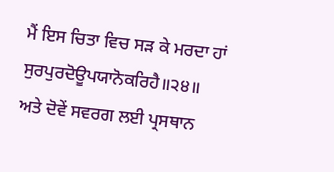ਮੈਂ ਇਸ ਚਿਤਾ ਵਿਚ ਸੜ ਕੇ ਮਰਦਾ ਹਾਂ
ਸੁਰਪੁਰਦੋਊਪਯਾਨੋਕਰਿਹੈ॥੨੪॥
ਅਤੇ ਦੋਵੇਂ ਸਵਰਗ ਲਈ ਪ੍ਰਸਥਾਨ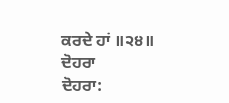ਕਰਦੇ ਹਾਂ ॥੨੪॥
ਦੋਹਰਾ
ਦੋਹਰਾ: